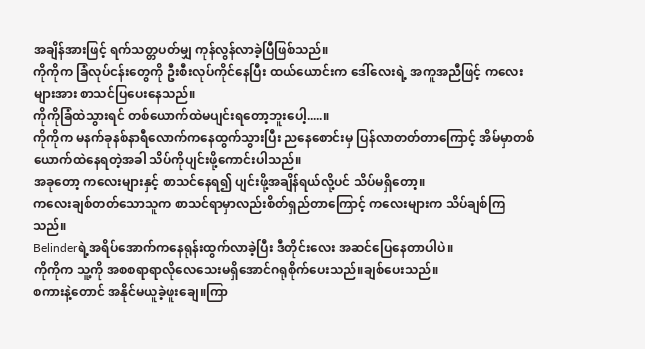အချိန်အားဖြင့် ရက်သတ္တပတ်မျှ ကုန်လွန်လာခဲ့ပြီဖြစ်သည်။
ကိုကိုက ခြံလုပ်ငန်းတွေကို ဦးစီးလုပ်ကိုင်နေပြီး ထယ်ယောင်းက ဒေါ်လေးရဲ့ အကူအညီဖြင့် ကလေးများအား စာသင်ပြပေးနေသည်။
ကိုကိုခြံထဲသွားရင် တစ်ယောက်ထဲမပျင်းရတော့ဘူးပေါ့.....။
ကိုကိုက မနက်ခုနစ်နာရီလောက်ကနေထွက်သွားပြီး ညနေစောင်းမှ ပြန်လာတတ်တာကြောင့် အိမ်မှာတစ်ယောက်ထဲနေရတဲ့အခါ သိပ်ကိုပျင်းဖို့ကောင်းပါသည်။
အခုတော့ ကလေးများနှင့် စာသင်နေရ၍ ပျင်းဖို့အချိန်ရယ်လို့ပင် သိပ်မရှိတော့။
ကလေးချစ်တတ်သောသူက စာသင်ရာမှာလည်းစိတ်ရှည်တာကြောင့် ကလေးများက သိပ်ချစ်ကြသည်။
Belinderရဲ့အရိပ်အောက်ကနေရုန်းထွက်လာခဲ့ပြီး ဒီတိုင်းလေး အဆင်ပြေနေတာပါပဲ။
ကိုကိုက သူ့ကို အစစရာရာလိုလေသေးမရှိအောင်ဂရုစိုက်ပေးသည်။ချစ်ပေးသည်။
စကားနဲ့တောင် အနိုင်မယူခဲ့ဖူးချေ။ကြာ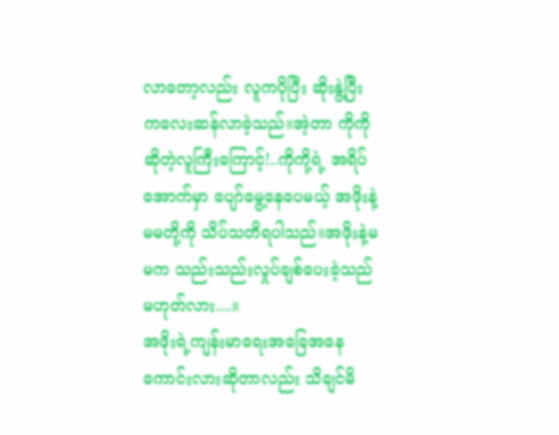လာတော့လည်း လူကပိုပြီး ဆိုးနွဲ့ပြီးကလေးဆန်လာခဲ့သည်။အဲ့တာ ကိုကို ဆိုတဲ့လူကြီးကြောင့်!..ကိုကို့ရဲ့ အရိပ်အောက်မှာ ပျော်မွေ့နေပေမယ့် အဖိုးနဲ့မမတို့ကို သိပ်သတိရပါသည်။အဖိုးနဲ့မမက သည်းသည်းလှုပ်ချစ်ပေးခဲ့သည်မဟုတ်လား....။
အဖိုးရဲ့ကျန်းမာရေးအခြေအနေကောင်းလားဆိုတာလည်း သိချင်မိ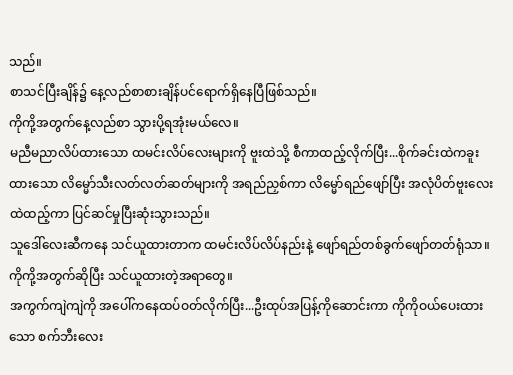သည်။
စာသင်ပြီးချိန်၌ နေ့လည်စာစားချိန်ပင်ရောက်ရှိနေပြီဖြစ်သည်။
ကိုကို့အတွက်နေ့လည်စာ သွားပို့ရအုံးမယ်လေ။
မညီမညာလိပ်ထားသော ထမင်းလိပ်လေးများကို ဗူးထဲသို့ စီကာထည့်လိုက်ပြီး...စိုက်ခင်းထဲကခူးထားသော လိမ္မော်သီးလတ်လတ်ဆတ်များကို အရည်ညှစ်ကာ လိမ္မော်ရည်ဖျော်ပြီး အလုံပိတ်ဗူးလေးထဲထည့်ကာ ပြင်ဆင်မှုပြီးဆုံးသွားသည်။
သူဒေါ်လေးဆီကနေ သင်ယူထားတာက ထမင်းလိပ်လိပ်နည်းနဲ့ ဖျော်ရည်တစ်ခွက်ဖျော်တတ်ရုံသာ။
ကိုကို့အတွက်ဆိုပြီး သင်ယူထားတဲ့အရာတွေ။
အကွက်ကျဲကျဲကို အပေါ်ကနေထပ်ဝတ်လိုက်ပြီး...ဦးထုပ်အပြန့်ကိုဆောင်းကာ ကိုကိုဝယ်ပေးထားသော စက်ဘီးလေး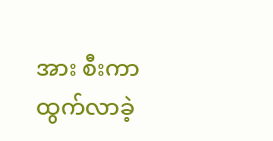အား စီးကာထွက်လာခဲ့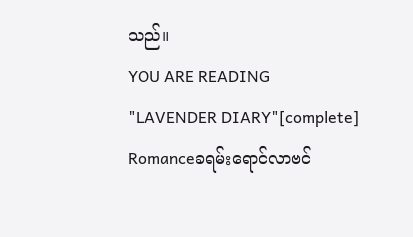သည်။
YOU ARE READING
"LAVENDER DIARY"[complete]
Romanceခရမ်းရောင်လာဗင်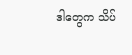ဒါတွေက သိပ်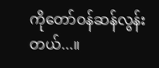ကိုတော်ဝန်ဆန်လွန်းတယ်...။